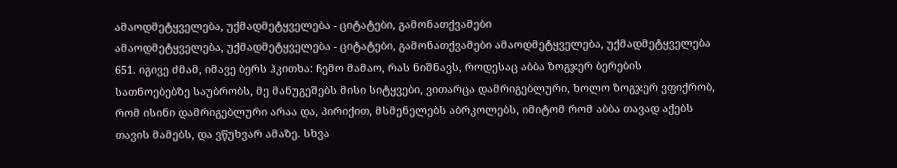ამაოდმეტყველება, უქმადმეტყველება - ციტატები, გამონათქვამები
ამაოდმეტყველება, უქმადმეტყველება - ციტატები, გამონათქვამები ამაოდმეტყველება, უქმადმეტყველება
651. იგივე ძმამ, იმავე ბერს ჰკითხა: ჩემო მამაო, რას ნიშნავს, როდესაც აბბა ზოგჯერ ბერების სათნოებებზე საუბრობს, მე მანუგეშებს მისი სიტყვები, ვითარცა დამრიგებლური, ხოლო ზოგჯერ ვფიქრობ, რომ ისინი დამრიგებლური არაა და, პირიქით, მსმენელებს აბრკოლებს, იმიტომ რომ აბბა თავად აქებს თავის მამებს, და ვწუხვარ ამაზე. სხვა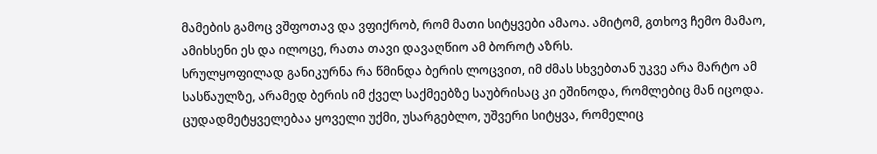მამების გამოც ვშფოთავ და ვფიქრობ, რომ მათი სიტყვები ამაოა. ამიტომ, გთხოვ ჩემო მამაო, ამიხსენი ეს და ილოცე, რათა თავი დავაღწიო ამ ბოროტ აზრს.
სრულყოფილად განიკურნა რა წმინდა ბერის ლოცვით, იმ ძმას სხვებთან უკვე არა მარტო ამ სასწაულზე, არამედ ბერის იმ ქველ საქმეებზე საუბრისაც კი ეშინოდა, რომლებიც მან იცოდა.
ცუდადმეტყველებაა ყოველი უქმი, უსარგებლო, უშვერი სიტყვა, რომელიც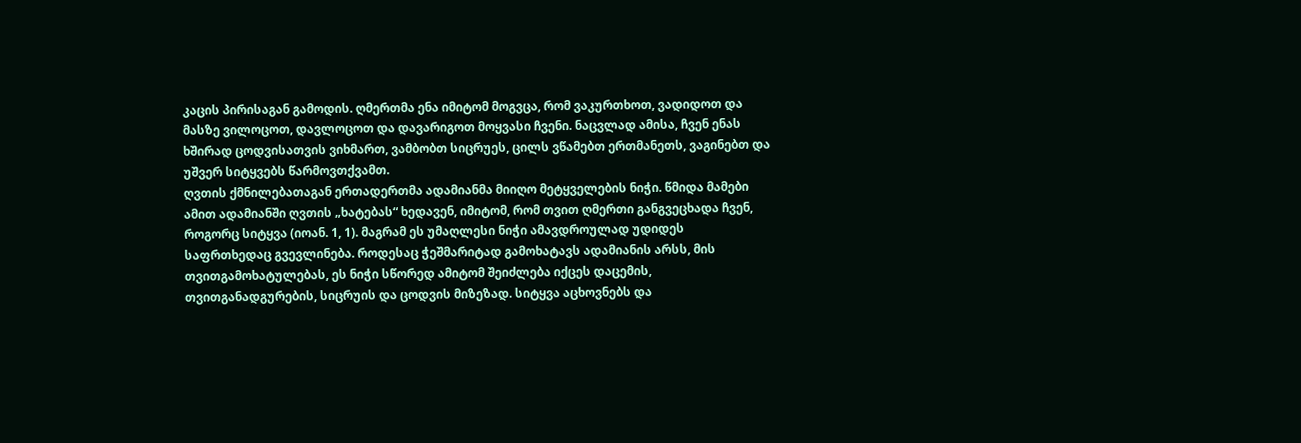კაცის პირისაგან გამოდის. ღმერთმა ენა იმიტომ მოგვცა, რომ ვაკურთხოთ, ვადიდოთ და მასზე ვილოცოთ, დავლოცოთ და დავარიგოთ მოყვასი ჩვენი. ნაცვლად ამისა, ჩვენ ენას ხშირად ცოდვისათვის ვიხმართ, ვამბობთ სიცრუეს, ცილს ვწამებთ ერთმანეთს, ვაგინებთ და უშვერ სიტყვებს წარმოვთქვამთ.
ღვთის ქმნილებათაგან ერთადერთმა ადამიანმა მიიღო მეტყველების ნიჭი. წმიდა მამები ამით ადამიანში ღვთის „ხატებას“ ხედავენ, იმიტომ, რომ თვით ღმერთი განგვეცხადა ჩვენ, როგორც სიტყვა (იოან. 1, 1). მაგრამ ეს უმაღლესი ნიჭი ამავდროულად უდიდეს საფრთხედაც გვევლინება. როდესაც ჭეშმარიტად გამოხატავს ადამიანის არსს, მის თვითგამოხატულებას, ეს ნიჭი სწორედ ამიტომ შეიძლება იქცეს დაცემის, თვითგანადგურების, სიცრუის და ცოდვის მიზეზად. სიტყვა აცხოვნებს და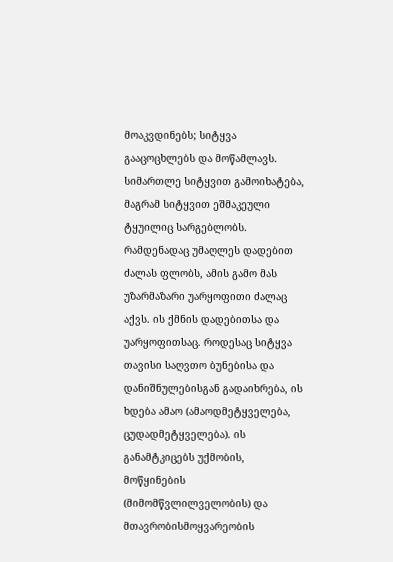მოაკვდინებს; სიტყვა გააცოცხლებს და მოწამლავს. სიმართლე სიტყვით გამოიხატება, მაგრამ სიტყვით ეშმაკეული ტყუილიც სარგებლობს. რამდენადაც უმაღლეს დადებით ძალას ფლობს, ამის გამო მას უზარმაზარი უარყოფითი ძალაც აქვს. ის ქმნის დადებითსა და უარყოფითსაც. როდესაც სიტყვა თავისი საღვთო ბუნებისა და დანიშნულებისგან გადაიხრება, ის ხდება ამაო (ამაოდმეტყველება, ცუდადმეტყველება). ის განამტკიცებს უქმობის, მოწყინების (მიმომწვლილველობის) და მთავრობისმოყვარეობის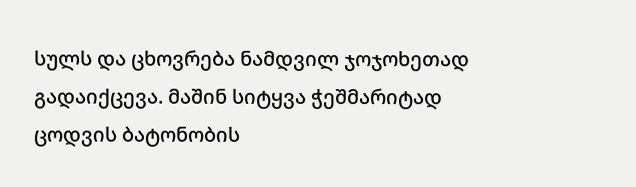სულს და ცხოვრება ნამდვილ ჯოჯოხეთად გადაიქცევა. მაშინ სიტყვა ჭეშმარიტად ცოდვის ბატონობის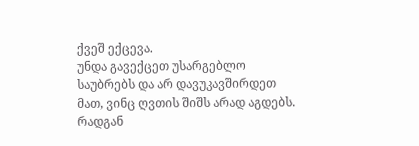ქვეშ ექცევა.
უნდა გავექცეთ უსარგებლო საუბრებს და არ დავუკავშირდეთ მათ, ვინც ღვთის შიშს არად აგდებს. რადგან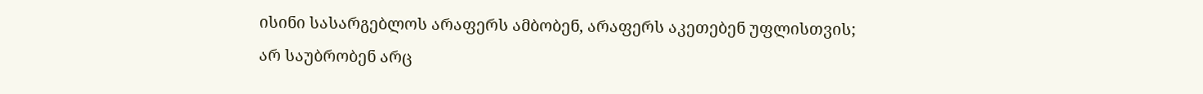ისინი სასარგებლოს არაფერს ამბობენ, არაფერს აკეთებენ უფლისთვის; არ საუბრობენ არც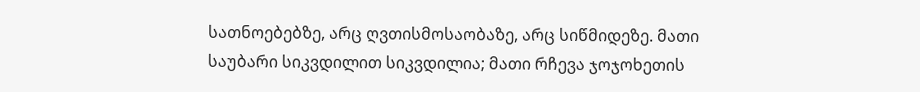სათნოებებზე, არც ღვთისმოსაობაზე, არც სიწმიდეზე. მათი საუბარი სიკვდილით სიკვდილია; მათი რჩევა ჯოჯოხეთის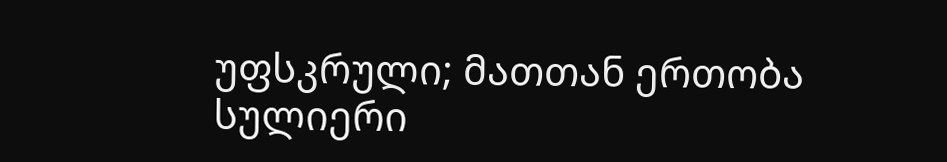უფსკრული; მათთან ერთობა სულიერი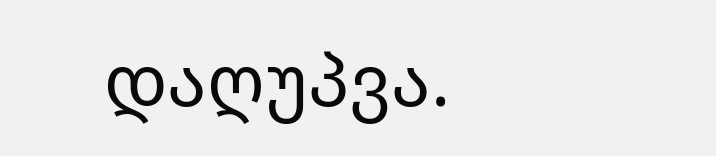დაღუპვა.